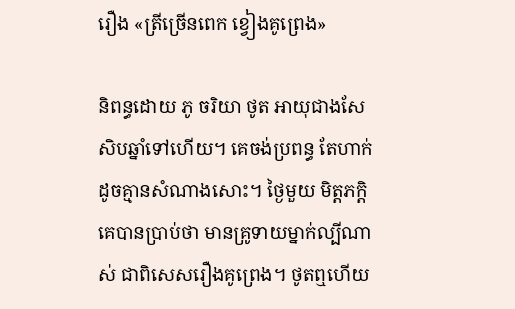រឿង «ត្រីច្រើនពេក ខ្វៀងគូព្រេង»

និពន្ធដោយ ភូ ចរិយា ថូត អាយុជាងសែសិបឆ្នាំទៅហើយ។ គេចង់ប្រពន្ធ តែហាក់ដូចគ្មានសំណាងសោះ។ ថ្ងៃមួយ មិត្តភក្តិគេបានប្រាប់ថា មានគ្រូទាយម្នាក់ល្បីណាស់ ជាពិសេសរឿងគូព្រេង។ ថូតឮហើយ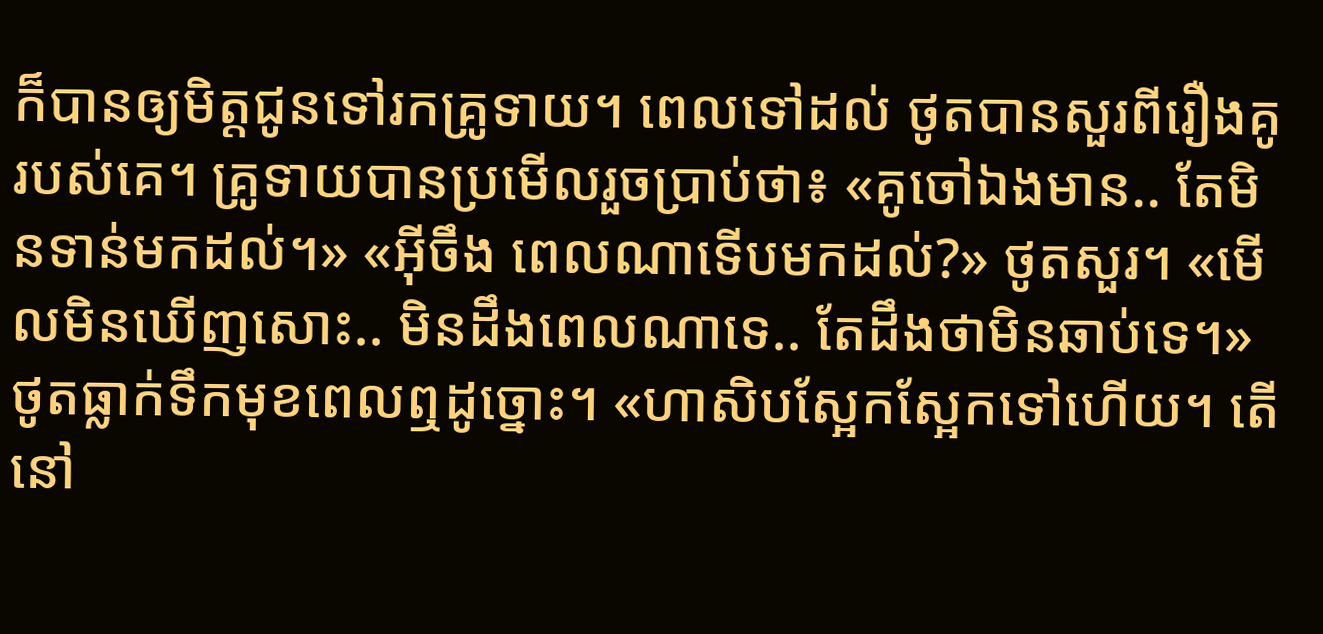ក៏បានឲ្យមិត្តជូនទៅរកគ្រូទាយ។ ពេលទៅដល់ ថូតបានសួរពីរឿងគូរបស់គេ។ គ្រូទាយបានប្រមើលរួចប្រាប់ថា៖ «គូចៅឯងមាន.. តែមិនទាន់មកដល់។» «អ៊ីចឹង ពេលណាទើបមកដល់?» ថូតសួរ។ «មើលមិនឃើញសោះ.. មិនដឹងពេលណាទេ.. តែដឹងថាមិនឆាប់ទេ។» ថូតធ្លាក់ទឹកមុខពេលឮដូច្នោះ។ «ហាសិបស្អែកស្អែកទៅហើយ។ តើនៅ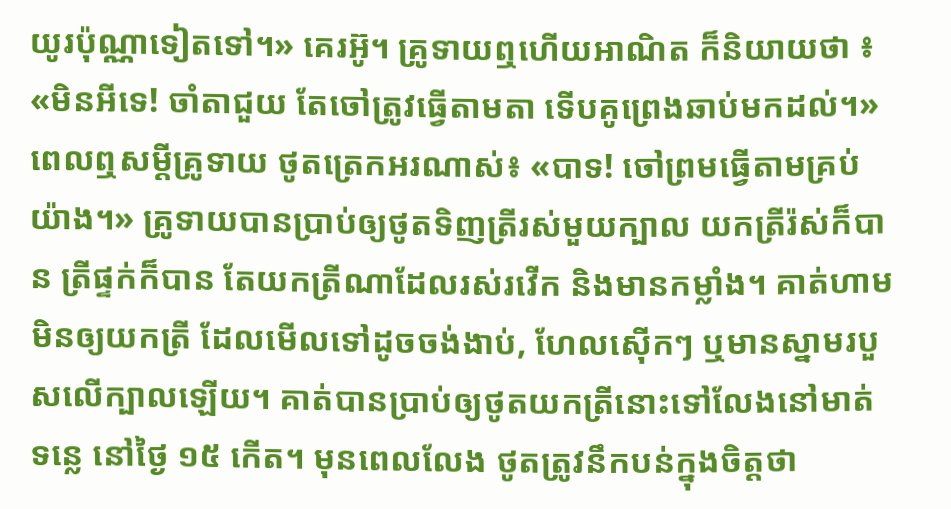យូរប៉ុណ្ណាទៀតទៅ។» គេរអ៊ូ។ គ្រូទាយឮហើយអាណិត ក៏និយាយថា ៖ «មិនអីទេ! ចាំតាជួយ តែចៅត្រូវធ្វើតាមតា ទើបគូព្រេងឆាប់មកដល់។» ពេលឮសម្តីគ្រូទាយ ថូតត្រេកអរណាស់៖ «បាទ! ចៅព្រមធ្វើតាមគ្រប់យ៉ាង។» គ្រូទាយបានប្រាប់ឲ្យថូតទិញត្រីរស់មួយក្បាល យកត្រីរ៉ស់ក៏បាន ត្រីផ្ទក់ក៏បាន តែយកត្រីណាដែលរស់រវើក និងមានកម្លាំង។ គាត់ហាមមិនឲ្យយកត្រី ដែលមើលទៅដូចចង់ងាប់, ហែលស៊ើកៗ ឬមានស្នាមរបួសលើក្បាលឡើយ។ គាត់បានប្រាប់ឲ្យថូតយកត្រីនោះទៅលែងនៅមាត់ទន្លេ នៅថ្ងៃ ១៥ កើត។ មុនពេលលែង ថូតត្រូវនឹកបន់ក្នុងចិត្តថា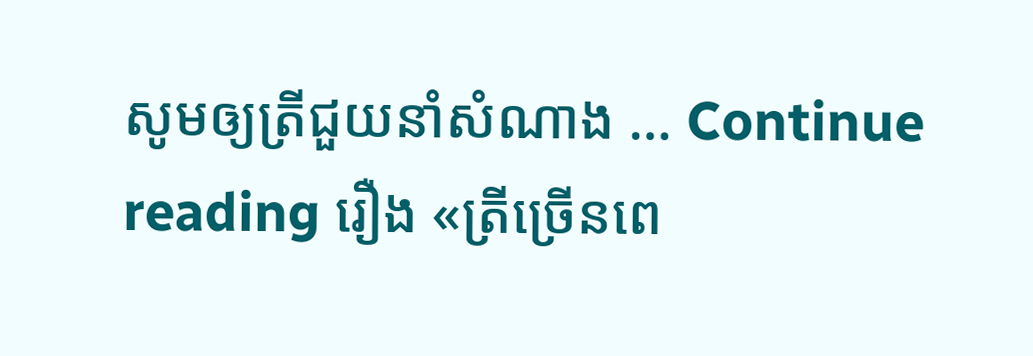សូមឲ្យត្រីជួយនាំសំណាង … Continue reading រឿង «ត្រីច្រើនពេ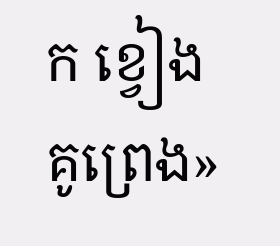ក ខ្វៀងគូព្រេង»